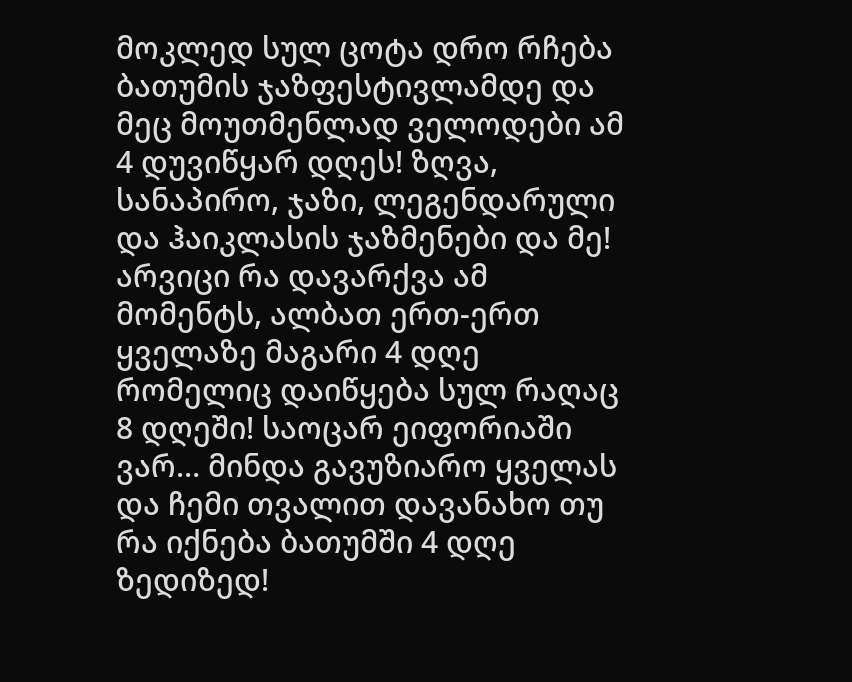მოკლედ სულ ცოტა დრო რჩება ბათუმის ჯაზფესტივლამდე და მეც მოუთმენლად ველოდები ამ 4 დუვიწყარ დღეს! ზღვა, სანაპირო, ჯაზი, ლეგენდარული და ჰაიკლასის ჯაზმენები და მე! არვიცი რა დავარქვა ამ მომენტს, ალბათ ერთ-ერთ ყველაზე მაგარი 4 დღე რომელიც დაიწყება სულ რაღაც 8 დღეში! საოცარ ეიფორიაში ვარ… მინდა გავუზიარო ყველას და ჩემი თვალით დავანახო თუ რა იქნება ბათუმში 4 დღე ზედიზედ!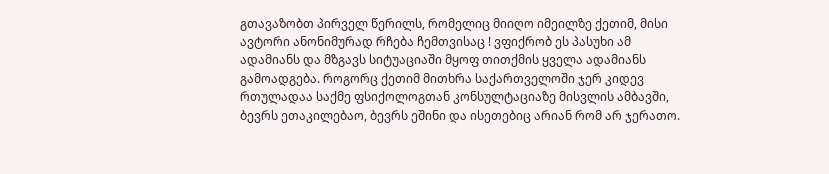გთავაზობთ პირველ წერილს, რომელიც მიიღო იმეილზე ქეთიმ, მისი ავტორი ანონიმურად რჩება ჩემთვისაც ! ვფიქრობ ეს პასუხი ამ ადამიანს და მზგავს სიტუაციაში მყოფ თითქმის ყველა ადამიანს გამოადგება. როგორც ქეთიმ მითხრა საქართველოში ჯერ კიდევ რთულადაა საქმე ფსიქოლოგთან კონსულტაციაზე მისვლის ამბავში, ბევრს ეთაკილებაო, ბევრს ეშინი და ისეთებიც არიან რომ არ ჯერათო.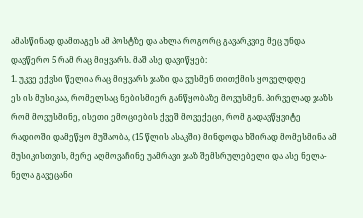ამასწინად დამთაგეს ამ პოსტზე და ახლა როგორც გავარკვიე მეც უნდა დავწერო 5 რამ რაც მიყვარს. მაშ ასე დავიწყებ:
1. უკვე ექვსი წელია რაც მიყვარს ჯაზი და ვუსმენ თითქმის ყოველდღე
ეს ის მუსიკაა, რომელსაც ნებისმიერ განწყობაზე მოვუსმენ. პირველად ჯაზს რომ მოვუსმინე, ისეთი ემოციების ქვეშ მოვექეცი, რომ გადავწყვიტე რადიოში დამეწყო მუშაობა, (15 წლის ასაკში) მინდოდა ხშირად მომესმინა ამ მუსიკისთვის, მერე აღმოვაჩინე უამრავი ჯაზ შემსრულებელი და ასე ნელა-ნელა გავეცანი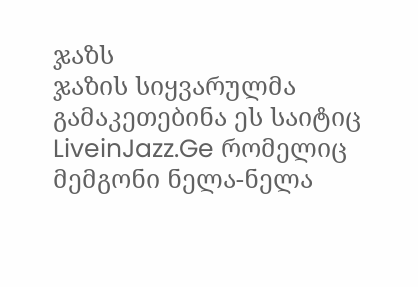ჯაზს
ჯაზის სიყვარულმა გამაკეთებინა ეს საიტიც LiveinJazz.Ge რომელიც მემგონი ნელა-ნელა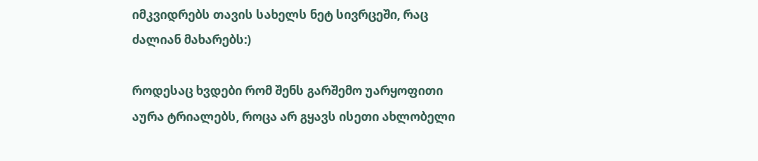იმკვიდრებს თავის სახელს ნეტ სივრცეში, რაც ძალიან მახარებს:)

როდესაც ხვდები რომ შენს გარშემო უარყოფითი აურა ტრიალებს, როცა არ გყავს ისეთი ახლობელი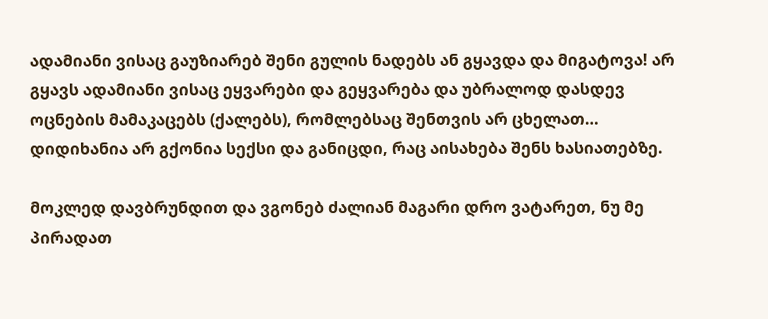ადამიანი ვისაც გაუზიარებ შენი გულის ნადებს ან გყავდა და მიგატოვა! არ გყავს ადამიანი ვისაც ეყვარები და გეყვარება და უბრალოდ დასდევ ოცნების მამაკაცებს (ქალებს), რომლებსაც შენთვის არ ცხელათ… დიდიხანია არ გქონია სექსი და განიცდი, რაც აისახება შენს ხასიათებზე.

მოკლედ დავბრუნდით და ვგონებ ძალიან მაგარი დრო ვატარეთ, ნუ მე პირადათ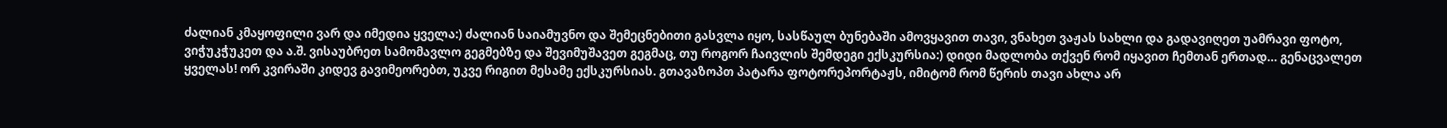ძალიან კმაყოფილი ვარ და იმედია ყველა:) ძალიან საიამუვნო და შემეცნებითი გასვლა იყო, სასწაულ ბუნებაში ამოვყავით თავი, ვნახეთ ვაჟას სახლი და გადავიღეთ უამრავი ფოტო, ვიჭუკჭუკეთ და ა.შ. ვისაუბრეთ სამომავლო გეგმებზე და შევიმუშავეთ გეგმაც, თუ როგორ ჩაივლის შემდეგი ექსკურსია:) დიდი მადლობა თქვენ რომ იყავით ჩემთან ერთად… გენაცვალეთ ყველას! ორ კვირაში კიდევ გავიმეორებთ, უკვე რიგით მესამე ექსკურსიას. გთავაზოპთ პატარა ფოტორეპორტაჟს, იმიტომ რომ წერის თავი ახლა არ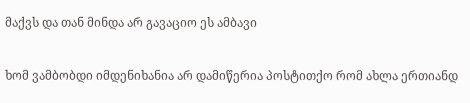მაქვს და თან მინდა არ გავაციო ეს ამბავი

ხომ ვამბობდი იმდენიხანია არ დამიწერია პოსტითქო რომ ახლა ერთიანდ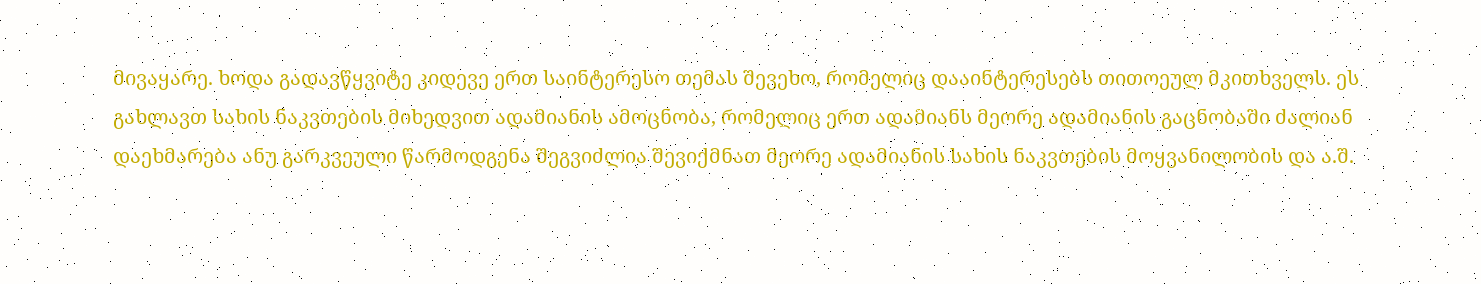მივაყარე. ხოდა გადავწყვიტე კიდევე ერთ საინტერესო თემას შევეხო, რომელიც დააინტერესებს თითოეულ მკითხველს. ეს გახლავთ სახის ნაკვთების მიხედვით ადამიანის ამოცნობა, რომელიც ერთ ადამიანს მეორე ადამიანის გაცნობაში ძალიან დაეხმარება ანუ გარკვეული წარმოდგენა შეგვიძლია შევიქმნათ მეორე ადამიანის სახის ნაკვთების მოყვანილობის და ა.შ.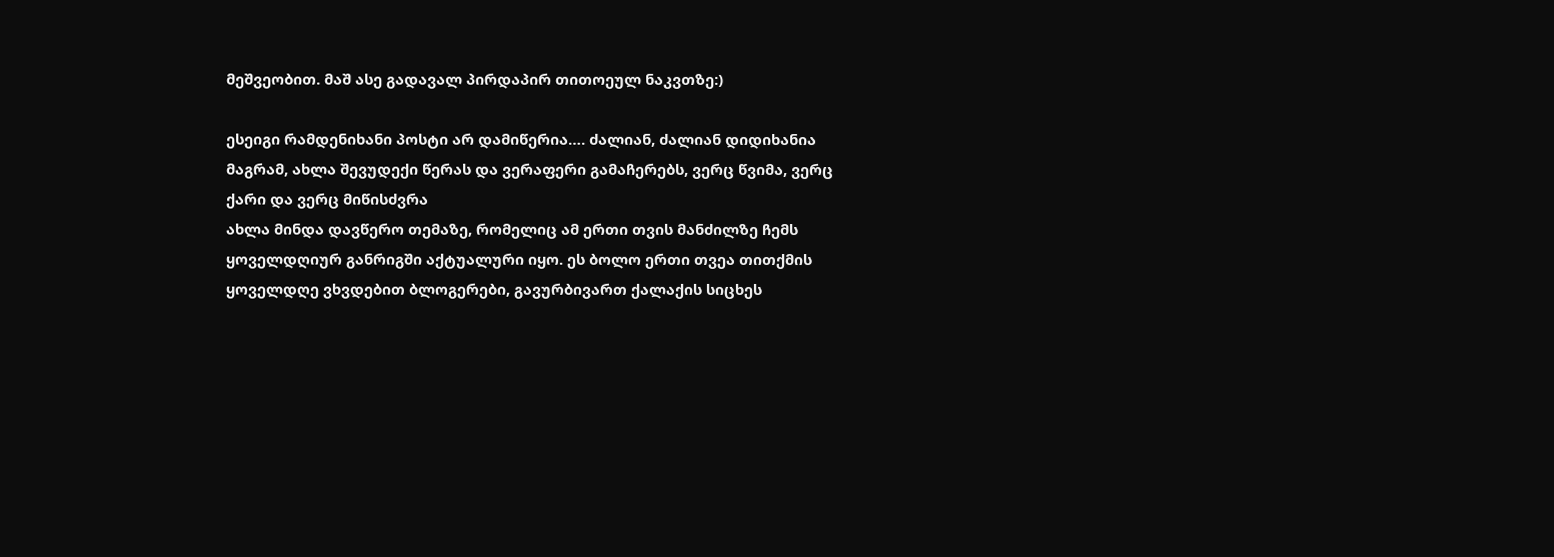მეშვეობით. მაშ ასე გადავალ პირდაპირ თითოეულ ნაკვთზე:)

ესეიგი რამდენიხანი პოსტი არ დამიწერია…. ძალიან, ძალიან დიდიხანია მაგრამ, ახლა შევუდექი წერას და ვერაფერი გამაჩერებს, ვერც წვიმა, ვერც ქარი და ვერც მიწისძვრა
ახლა მინდა დავწერო თემაზე, რომელიც ამ ერთი თვის მანძილზე ჩემს ყოველდღიურ განრიგში აქტუალური იყო. ეს ბოლო ერთი თვეა თითქმის ყოველდღე ვხვდებით ბლოგერები, გავურბივართ ქალაქის სიცხეს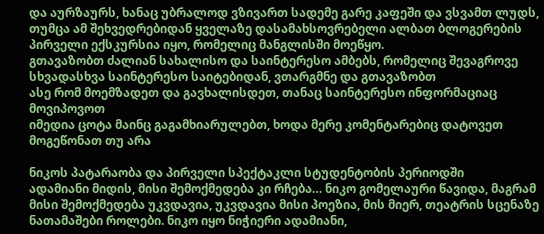და აურზაურს, ხანაც უბრალოდ ვზივართ სადემე გარე კაფეში და ვსვამთ ლუდს, თუმცა ამ შეხვედრებიდან ყველაზე დასამახსოვრებელი ალბათ ბლოგერების პირველი ექსკურსია იყო, რომელიც მანგლისში მოეწყო.
გთავაზობთ ძალიან სახალისო და საინტერესო ამბებს, რომელიც შევაგროვე სხვადასხვა საინტერესო საიტებიდან, ვთარგმნე და გთავაზობთ
ასე რომ მოემზადეთ და გავხალისდეთ, თანაც საინტერესო ინფორმაციაც მოვიპოვოთ
იმედია ცოტა მაინც გაგამხიარულებთ, ხოდა მერე კომენტარებიც დატოვეთ მოგეწონათ თუ არა

ნიკოს პატარაობა და პირველი სპექტაკლი სტუდენტობის პერიოდში
ადამიანი მიდის, მისი შემოქმედება კი რჩება… ნიკო გომელაური წავიდა, მაგრამ მისი შემოქმედება უკვდავია, უკვდავია მისი პოეზია, მის მიერ, თეატრის სცენაზე ნათამაშები როლები. ნიკო იყო ნიჭიერი ადამიანი,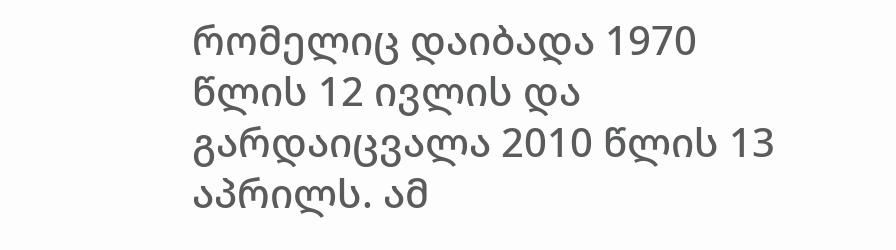რომელიც დაიბადა 1970 წლის 12 ივლის და გარდაიცვალა 2010 წლის 13 აპრილს. ამ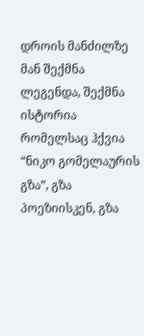დროის მანძილზე მან შექმნა ლეგენდა, შექმნა ისტორია რომელსაც ჰქვია “ნიკო გომელაურის გზა”, გზა პოეზიისკენ, გზა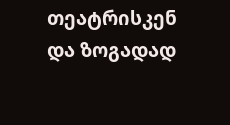თეატრისკენ და ზოგადად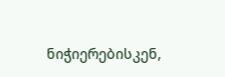ნიჭიერებისკენ,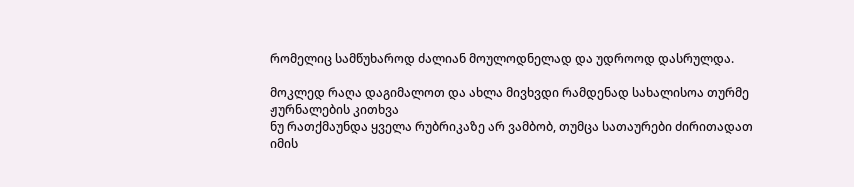რომელიც სამწუხაროდ ძალიან მოულოდნელად და უდროოდ დასრულდა.

მოკლედ რაღა დაგიმალოთ და ახლა მივხვდი რამდენად სახალისოა თურმე ჟურნალების კითხვა
ნუ რათქმაუნდა ყველა რუბრიკაზე არ ვამბობ, თუმცა სათაურები ძირითადათ იმის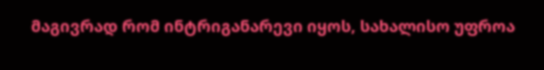მაგივრად რომ ინტრიგანარევი იყოს, სახალისო უფროა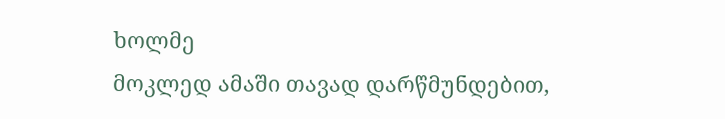ხოლმე
მოკლედ ამაში თავად დარწმუნდებით,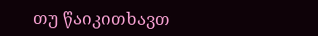თუ წაიკითხავთ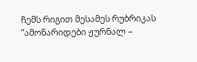ჩემს რიგით მესამეს რუბრიკას “ამონარიდები ჟურნალ –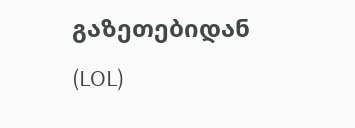გაზეთებიდან (LOL)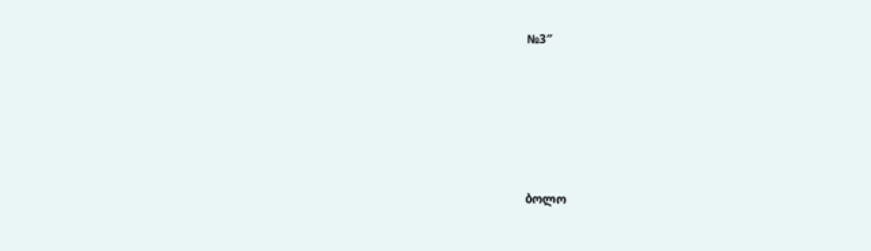№3″





ბოლო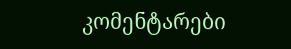კომენტარები